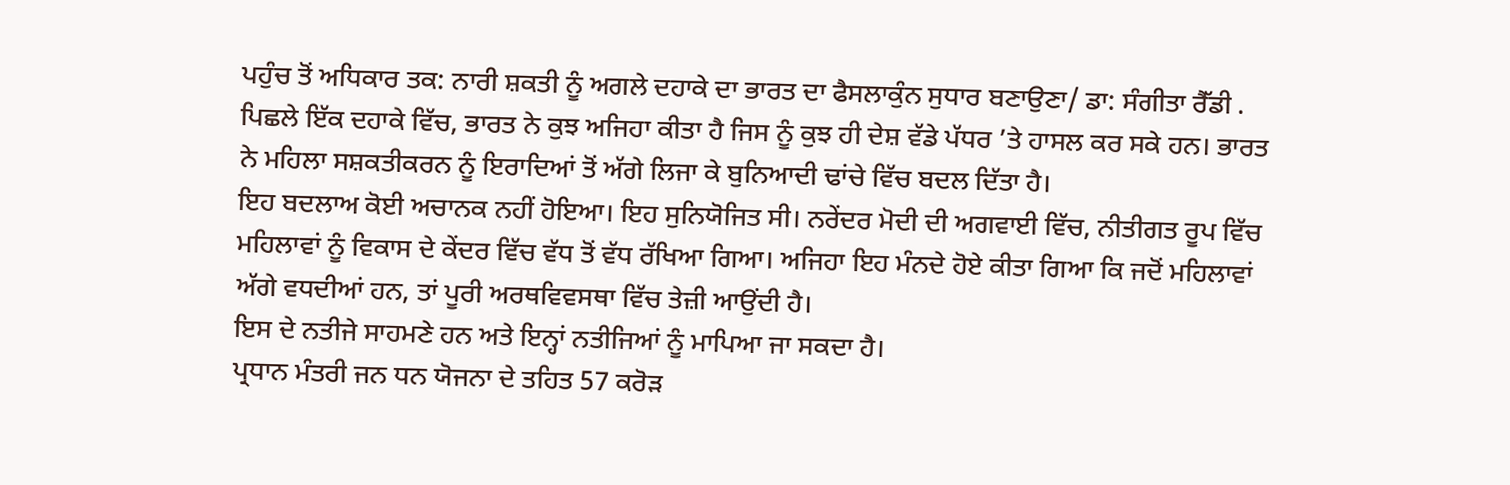ਪਹੁੰਚ ਤੋਂ ਅਧਿਕਾਰ ਤਕ: ਨਾਰੀ ਸ਼ਕਤੀ ਨੂੰ ਅਗਲੇ ਦਹਾਕੇ ਦਾ ਭਾਰਤ ਦਾ ਫੈਸਲਾਕੁੰਨ ਸੁਧਾਰ ਬਣਾਉਣਾ/ ਡਾ: ਸੰਗੀਤਾ ਰੈੱਡੀ .
ਪਿਛਲੇ ਇੱਕ ਦਹਾਕੇ ਵਿੱਚ, ਭਾਰਤ ਨੇ ਕੁਝ ਅਜਿਹਾ ਕੀਤਾ ਹੈ ਜਿਸ ਨੂੰ ਕੁਝ ਹੀ ਦੇਸ਼ ਵੱਡੇ ਪੱਧਰ ’ਤੇ ਹਾਸਲ ਕਰ ਸਕੇ ਹਨ। ਭਾਰਤ ਨੇ ਮਹਿਲਾ ਸਸ਼ਕਤੀਕਰਨ ਨੂੰ ਇਰਾਦਿਆਂ ਤੋਂ ਅੱਗੇ ਲਿਜਾ ਕੇ ਬੁਨਿਆਦੀ ਢਾਂਚੇ ਵਿੱਚ ਬਦਲ ਦਿੱਤਾ ਹੈ।
ਇਹ ਬਦਲਾਅ ਕੋਈ ਅਚਾਨਕ ਨਹੀਂ ਹੋਇਆ। ਇਹ ਸੁਨਿਯੋਜਿਤ ਸੀ। ਨਰੇਂਦਰ ਮੋਦੀ ਦੀ ਅਗਵਾਈ ਵਿੱਚ, ਨੀਤੀਗਤ ਰੂਪ ਵਿੱਚ ਮਹਿਲਾਵਾਂ ਨੂੰ ਵਿਕਾਸ ਦੇ ਕੇਂਦਰ ਵਿੱਚ ਵੱਧ ਤੋਂ ਵੱਧ ਰੱਖਿਆ ਗਿਆ। ਅਜਿਹਾ ਇਹ ਮੰਨਦੇ ਹੋਏ ਕੀਤਾ ਗਿਆ ਕਿ ਜਦੋਂ ਮਹਿਲਾਵਾਂ ਅੱਗੇ ਵਧਦੀਆਂ ਹਨ, ਤਾਂ ਪੂਰੀ ਅਰਥਵਿਵਸਥਾ ਵਿੱਚ ਤੇਜ਼ੀ ਆਉਂਦੀ ਹੈ।
ਇਸ ਦੇ ਨਤੀਜੇ ਸਾਹਮਣੇ ਹਨ ਅਤੇ ਇਨ੍ਹਾਂ ਨਤੀਜਿਆਂ ਨੂੰ ਮਾਪਿਆ ਜਾ ਸਕਦਾ ਹੈ।
ਪ੍ਰਧਾਨ ਮੰਤਰੀ ਜਨ ਧਨ ਯੋਜਨਾ ਦੇ ਤਹਿਤ 57 ਕਰੋੜ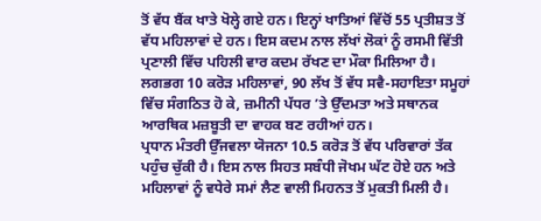ਤੋਂ ਵੱਧ ਬੈਂਕ ਖਾਤੇ ਖੋਲ੍ਹੇ ਗਏ ਹਨ। ਇਨ੍ਹਾਂ ਖਾਤਿਆਂ ਵਿੱਚੋਂ 55 ਪ੍ਰਤੀਸ਼ਤ ਤੋਂ ਵੱਧ ਮਹਿਲਾਵਾਂ ਦੇ ਹਨ। ਇਸ ਕਦਮ ਨਾਲ ਲੱਖਾਂ ਲੋਕਾਂ ਨੂੰ ਰਸਮੀ ਵਿੱਤੀ ਪ੍ਰਣਾਲੀ ਵਿੱਚ ਪਹਿਲੀ ਵਾਰ ਕਦਮ ਰੱਖਣ ਦਾ ਮੌਕਾ ਮਿਲਿਆ ਹੈ। ਲਗਭਗ 10 ਕਰੋੜ ਮਹਿਲਾਵਾਂ, 90 ਲੱਖ ਤੋਂ ਵੱਧ ਸਵੈ-ਸਹਾਇਤਾ ਸਮੂਹਾਂ ਵਿੱਚ ਸੰਗਠਿਤ ਹੋ ਕੇ, ਜ਼ਮੀਨੀ ਪੱਧਰ ’ਤੇ ਉੱਦਮਤਾ ਅਤੇ ਸਥਾਨਕ ਆਰਥਿਕ ਮਜ਼ਬੂਤੀ ਦਾ ਵਾਹਕ ਬਣ ਰਹੀਆਂ ਹਨ।
ਪ੍ਰਧਾਨ ਮੰਤਰੀ ਉੱਜਵਲਾ ਯੋਜਨਾ 10.5 ਕਰੋੜ ਤੋਂ ਵੱਧ ਪਰਿਵਾਰਾਂ ਤੱਕ ਪਹੁੰਚ ਚੁੱਕੀ ਹੈ। ਇਸ ਨਾਲ ਸਿਹਤ ਸਬੰਧੀ ਜੋਖਮ ਘੱਟ ਹੋਏ ਹਨ ਅਤੇ ਮਹਿਲਾਵਾਂ ਨੂੰ ਵਧੇਰੇ ਸਮਾਂ ਲੈਣ ਵਾਲੀ ਮਿਹਨਤ ਤੋਂ ਮੁਕਤੀ ਮਿਲੀ ਹੈ।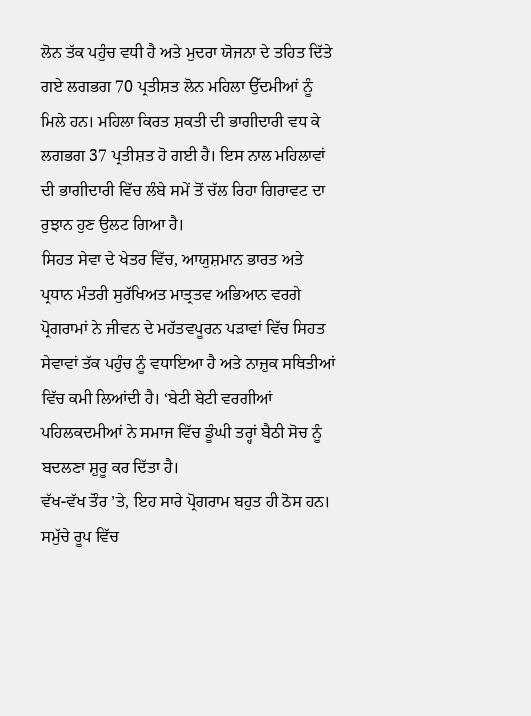ਲੋਨ ਤੱਕ ਪਹੁੰਚ ਵਧੀ ਹੈ ਅਤੇ ਮੁਦਰਾ ਯੋਜਨਾ ਦੇ ਤਹਿਤ ਦਿੱਤੇ ਗਏ ਲਗਭਗ 70 ਪ੍ਰਤੀਸ਼ਤ ਲੋਨ ਮਹਿਲਾ ਉੱਦਮੀਆਂ ਨੂੰ ਮਿਲੇ ਹਨ। ਮਹਿਲਾ ਕਿਰਤ ਸ਼ਕਤੀ ਦੀ ਭਾਗੀਦਾਰੀ ਵਧ ਕੇ ਲਗਭਗ 37 ਪ੍ਰਤੀਸ਼ਤ ਹੋ ਗਈ ਹੈ। ਇਸ ਨਾਲ ਮਹਿਲਾਵਾਂ ਦੀ ਭਾਗੀਦਾਰੀ ਵਿੱਚ ਲੰਬੇ ਸਮੇਂ ਤੋਂ ਚੱਲ ਰਿਹਾ ਗਿਰਾਵਟ ਦਾ ਰੁਝਾਨ ਹੁਣ ਉਲਟ ਗਿਆ ਹੈ।
ਸਿਹਤ ਸੇਵਾ ਦੇ ਖੇਤਰ ਵਿੱਚ, ਆਯੁਸ਼ਮਾਨ ਭਾਰਤ ਅਤੇ ਪ੍ਰਧਾਨ ਮੰਤਰੀ ਸੁਰੱਖਿਅਤ ਮਾਤ੍ਰਤਵ ਅਭਿਆਨ ਵਰਗੇ ਪ੍ਰੋਗਰਾਮਾਂ ਨੇ ਜੀਵਨ ਦੇ ਮਹੱਤਵਪੂਰਨ ਪੜਾਵਾਂ ਵਿੱਚ ਸਿਹਤ ਸੇਵਾਵਾਂ ਤੱਕ ਪਹੁੰਚ ਨੂੰ ਵਧਾਇਆ ਹੈ ਅਤੇ ਨਾਜ਼ੁਕ ਸਥਿਤੀਆਂ ਵਿੱਚ ਕਮੀ ਲਿਆਂਦੀ ਹੈ। ‘ਬੇਟੀ ਬੇਟੀ ਵਰਗੀਆਂ ਪਹਿਲਕਦਮੀਆਂ ਨੇ ਸਮਾਜ ਵਿੱਚ ਡੂੰਘੀ ਤਰ੍ਹਾਂ ਬੈਠੀ ਸੋਚ ਨੂੰ ਬਦਲਣਾ ਸ਼ੁਰੂ ਕਰ ਦਿੱਤਾ ਹੈ।
ਵੱਖ-ਵੱਖ ਤੌਰ ’ਤੇ, ਇਹ ਸਾਰੇ ਪ੍ਰੋਗਰਾਮ ਬਹੁਤ ਹੀ ਠੋਸ ਹਨ। ਸਮੁੱਚੇ ਰੂਪ ਵਿੱਚ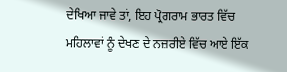ਦੇਖਿਆ ਜਾਵੇ ਤਾਂ, ਇਹ ਪ੍ਰੋਗਰਾਮ ਭਾਰਤ ਵਿੱਚ ਮਹਿਲਾਵਾਂ ਨੂੰ ਦੇਖਣ ਦੇ ਨਜ਼ਰੀਏ ਵਿੱਚ ਆਏ ਇੱਕ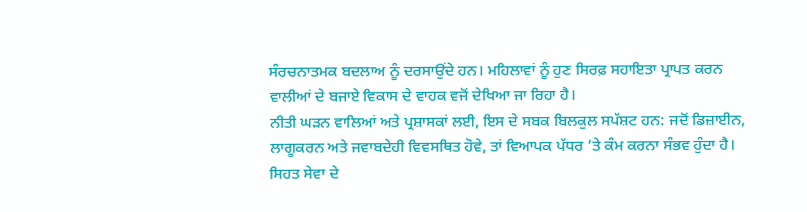ਸੰਰਚਨਾਤਮਕ ਬਦਲਾਅ ਨੂੰ ਦਰਸਾਉਂਦੇ ਹਨ। ਮਹਿਲਾਵਾਂ ਨੂੰ ਹੁਣ ਸਿਰਫ਼ ਸਹਾਇਤਾ ਪ੍ਰਾਪਤ ਕਰਨ ਵਾਲੀਆਂ ਦੇ ਬਜਾਏ ਵਿਕਾਸ ਦੇ ਵਾਹਕ ਵਜੋਂ ਦੇਖਿਆ ਜਾ ਰਿਹਾ ਹੈ।
ਨੀਤੀ ਘੜਨ ਵਾਲਿਆਂ ਅਤੇ ਪ੍ਰਸ਼ਾਸਕਾਂ ਲਈ, ਇਸ ਦੇ ਸਬਕ ਬਿਲਕੁਲ ਸਪੱਸ਼ਟ ਹਨ: ਜਦੋਂ ਡਿਜ਼ਾਈਨ, ਲਾਗੂਕਰਨ ਅਤੇ ਜਵਾਬਦੇਹੀ ਵਿਵਸਥਿਤ ਹੋਵੇ, ਤਾਂ ਵਿਆਪਕ ਪੱਧਰ ’ਤੇ ਕੰਮ ਕਰਨਾ ਸੰਭਵ ਹੁੰਦਾ ਹੈ।
ਸਿਹਤ ਸੇਵਾ ਦੇ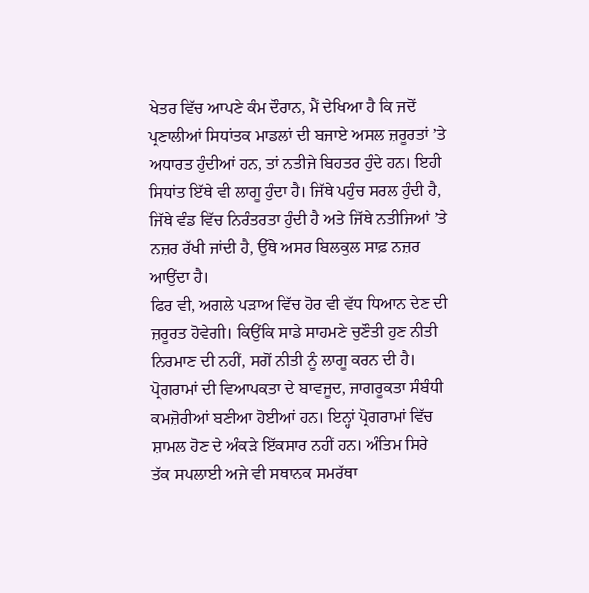ਖੇਤਰ ਵਿੱਚ ਆਪਣੇ ਕੰਮ ਦੌਰਾਨ, ਮੈਂ ਦੇਖਿਆ ਹੈ ਕਿ ਜਦੋਂ ਪ੍ਰਣਾਲੀਆਂ ਸਿਧਾਂਤਕ ਮਾਡਲਾਂ ਦੀ ਬਜਾਏ ਅਸਲ ਜ਼ਰੂਰਤਾਂ ’ਤੇ ਅਧਾਰਤ ਹੁੰਦੀਆਂ ਹਨ, ਤਾਂ ਨਤੀਜੇ ਬਿਹਤਰ ਹੁੰਦੇ ਹਨ। ਇਹੀ ਸਿਧਾਂਤ ਇੱਥੇ ਵੀ ਲਾਗੂ ਹੁੰਦਾ ਹੈ। ਜਿੱਥੇ ਪਹੁੰਚ ਸਰਲ ਹੁੰਦੀ ਹੈ, ਜਿੱਥੇ ਵੰਡ ਵਿੱਚ ਨਿਰੰਤਰਤਾ ਹੁੰਦੀ ਹੈ ਅਤੇ ਜਿੱਥੇ ਨਤੀਜਿਆਂ ’ਤੇ ਨਜ਼ਰ ਰੱਖੀ ਜਾਂਦੀ ਹੈ, ਉੱਥੇ ਅਸਰ ਬਿਲਕੁਲ ਸਾਫ਼ ਨਜ਼ਰ ਆਉਂਦਾ ਹੈ।
ਫਿਰ ਵੀ, ਅਗਲੇ ਪੜਾਅ ਵਿੱਚ ਹੋਰ ਵੀ ਵੱਧ ਧਿਆਨ ਦੇਣ ਦੀ ਜ਼ਰੂਰਤ ਹੋਵੇਗੀ। ਕਿਉਂਕਿ ਸਾਡੇ ਸਾਹਮਣੇ ਚੁਣੌਤੀ ਹੁਣ ਨੀਤੀ ਨਿਰਮਾਣ ਦੀ ਨਹੀਂ, ਸਗੋਂ ਨੀਤੀ ਨੂੰ ਲਾਗੂ ਕਰਨ ਦੀ ਹੈ।
ਪ੍ਰੋਗਰਾਮਾਂ ਦੀ ਵਿਆਪਕਤਾ ਦੇ ਬਾਵਜੂਦ, ਜਾਗਰੂਕਤਾ ਸੰਬੰਧੀ ਕਮਜ਼ੋਰੀਆਂ ਬਣੀਆ ਹੋਈਆਂ ਹਨ। ਇਨ੍ਹਾਂ ਪ੍ਰੋਗਰਾਮਾਂ ਵਿੱਚ ਸ਼ਾਮਲ ਹੋਣ ਦੇ ਅੰਕੜੇ ਇੱਕਸਾਰ ਨਹੀਂ ਹਨ। ਅੰਤਿਮ ਸਿਰੇ ਤੱਕ ਸਪਲਾਈ ਅਜੇ ਵੀ ਸਥਾਨਕ ਸਮਰੱਥਾ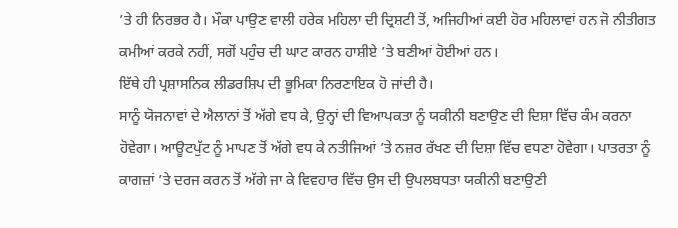’ਤੇ ਹੀ ਨਿਰਭਰ ਹੈ। ਮੌਕਾ ਪਾਉਣ ਵਾਲੀ ਹਰੇਕ ਮਹਿਲਾ ਦੀ ਦ੍ਰਿਸ਼ਟੀ ਤੋਂ, ਅਜਿਹੀਆਂ ਕਈ ਹੋਰ ਮਹਿਲਾਵਾਂ ਹਨ ਜੋ ਨੀਤੀਗਤ ਕਮੀਆਂ ਕਰਕੇ ਨਹੀਂ, ਸਗੋਂ ਪਹੁੰਚ ਦੀ ਘਾਟ ਕਾਰਨ ਹਾਸ਼ੀਏ ’ਤੇ ਬਣੀਆਂ ਹੋਈਆਂ ਹਨ।
ਇੱਥੇ ਹੀ ਪ੍ਰਸ਼ਾਸਨਿਕ ਲੀਡਰਸ਼ਿਪ ਦੀ ਭੂਮਿਕਾ ਨਿਰਣਾਇਕ ਹੋ ਜਾਂਦੀ ਹੈ।
ਸਾਨੂੰ ਯੋਜਨਾਵਾਂ ਦੇ ਐਲਾਨਾਂ ਤੋਂ ਅੱਗੇ ਵਧ ਕੇ, ਉਨ੍ਹਾਂ ਦੀ ਵਿਆਪਕਤਾ ਨੂੰ ਯਕੀਨੀ ਬਣਾਉਣ ਦੀ ਦਿਸ਼ਾ ਵਿੱਚ ਕੰਮ ਕਰਨਾ ਹੋਵੇਗਾ। ਆਊਟਪੁੱਟ ਨੂੰ ਮਾਪਣ ਤੋਂ ਅੱਗੇ ਵਧ ਕੇ ਨਤੀਜਿਆਂ ’ਤੇ ਨਜ਼ਰ ਰੱਖਣ ਦੀ ਦਿਸ਼ਾ ਵਿੱਚ ਵਧਣਾ ਹੋਵੇਗਾ। ਪਾਤਰਤਾ ਨੂੰ ਕਾਗਜ਼ਾਂ ’ਤੇ ਦਰਜ ਕਰਨ ਤੋਂ ਅੱਗੇ ਜਾ ਕੇ ਵਿਵਹਾਰ ਵਿੱਚ ਉਸ ਦੀ ਉਪਲਬਧਤਾ ਯਕੀਨੀ ਬਣਾਉਣੀ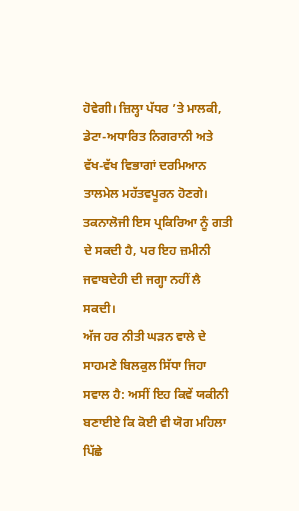ਹੋਵੇਗੀ। ਜ਼ਿਲ੍ਹਾ ਪੱਧਰ ’ਤੇ ਮਾਲਕੀ, ਡੇਟਾ-ਅਧਾਰਿਤ ਨਿਗਰਾਨੀ ਅਤੇ ਵੱਖ-ਵੱਖ ਵਿਭਾਗਾਂ ਦਰਮਿਆਨ ਤਾਲਮੇਲ ਮਹੱਤਵਪੂਰਨ ਹੋਣਗੇ। ਤਕਨਾਲੋਜੀ ਇਸ ਪ੍ਰਕਿਰਿਆ ਨੂੰ ਗਤੀ ਦੇ ਸਕਦੀ ਹੈ, ਪਰ ਇਹ ਜ਼ਮੀਨੀ ਜਵਾਬਦੇਹੀ ਦੀ ਜਗ੍ਹਾ ਨਹੀਂ ਲੈ ਸਕਦੀ।
ਅੱਜ ਹਰ ਨੀਤੀ ਘੜਨ ਵਾਲੇ ਦੇ ਸਾਹਮਣੇ ਬਿਲਕੁਲ ਸਿੱਧਾ ਜਿਹਾ ਸਵਾਲ ਹੈ: ਅਸੀਂ ਇਹ ਕਿਵੇਂ ਯਕੀਨੀ ਬਣਾਈਏ ਕਿ ਕੋਈ ਵੀ ਯੋਗ ਮਹਿਲਾ ਪਿੱਛੇ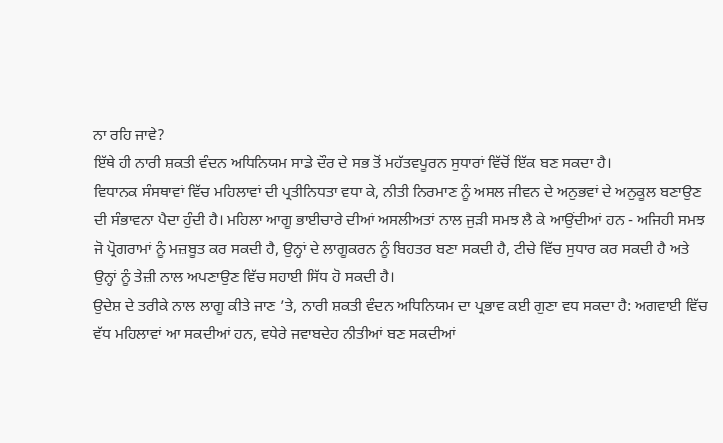ਨਾ ਰਹਿ ਜਾਵੇ?
ਇੱਥੇ ਹੀ ਨਾਰੀ ਸ਼ਕਤੀ ਵੰਦਨ ਅਧਿਨਿਯਮ ਸਾਡੇ ਦੌਰ ਦੇ ਸਭ ਤੋਂ ਮਹੱਤਵਪੂਰਨ ਸੁਧਾਰਾਂ ਵਿੱਚੋਂ ਇੱਕ ਬਣ ਸਕਦਾ ਹੈ।
ਵਿਧਾਨਕ ਸੰਸਥਾਵਾਂ ਵਿੱਚ ਮਹਿਲਾਵਾਂ ਦੀ ਪ੍ਰਤੀਨਿਧਤਾ ਵਧਾ ਕੇ, ਨੀਤੀ ਨਿਰਮਾਣ ਨੂੰ ਅਸਲ ਜੀਵਨ ਦੇ ਅਨੁਭਵਾਂ ਦੇ ਅਨੁਕੂਲ ਬਣਾਉਣ ਦੀ ਸੰਭਾਵਨਾ ਪੈਦਾ ਹੁੰਦੀ ਹੈ। ਮਹਿਲਾ ਆਗੂ ਭਾਈਚਾਰੇ ਦੀਆਂ ਅਸਲੀਅਤਾਂ ਨਾਲ ਜੁੜੀ ਸਮਝ ਲੈ ਕੇ ਆਉਂਦੀਆਂ ਹਨ - ਅਜਿਹੀ ਸਮਝ ਜੋ ਪ੍ਰੋਗਰਾਮਾਂ ਨੂੰ ਮਜ਼ਬੂਤ ਕਰ ਸਕਦੀ ਹੈ, ਉਨ੍ਹਾਂ ਦੇ ਲਾਗੂਕਰਨ ਨੂੰ ਬਿਹਤਰ ਬਣਾ ਸਕਦੀ ਹੈ, ਟੀਚੇ ਵਿੱਚ ਸੁਧਾਰ ਕਰ ਸਕਦੀ ਹੈ ਅਤੇ ਉਨ੍ਹਾਂ ਨੂੰ ਤੇਜ਼ੀ ਨਾਲ ਅਪਣਾਉਣ ਵਿੱਚ ਸਹਾਈ ਸਿੱਧ ਹੋ ਸਕਦੀ ਹੈ।
ਉਦੇਸ਼ ਦੇ ਤਰੀਕੇ ਨਾਲ ਲਾਗੂ ਕੀਤੇ ਜਾਣ ’ਤੇ, ਨਾਰੀ ਸ਼ਕਤੀ ਵੰਦਨ ਅਧਿਨਿਯਮ ਦਾ ਪ੍ਰਭਾਵ ਕਈ ਗੁਣਾ ਵਧ ਸਕਦਾ ਹੈ: ਅਗਵਾਈ ਵਿੱਚ ਵੱਧ ਮਹਿਲਾਵਾਂ ਆ ਸਕਦੀਆਂ ਹਨ, ਵਧੇਰੇ ਜਵਾਬਦੇਹ ਨੀਤੀਆਂ ਬਣ ਸਕਦੀਆਂ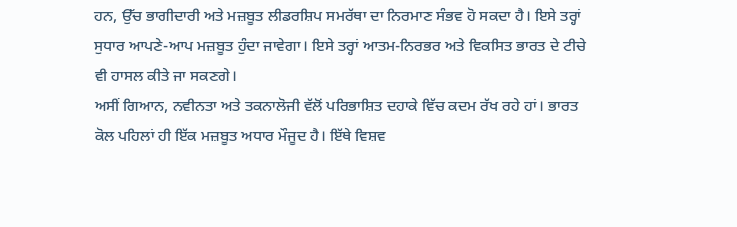ਹਨ, ਉੱਚ ਭਾਗੀਦਾਰੀ ਅਤੇ ਮਜ਼ਬੂਤ ਲੀਡਰਸ਼ਿਪ ਸਮਰੱਥਾ ਦਾ ਨਿਰਮਾਣ ਸੰਭਵ ਹੋ ਸਕਦਾ ਹੈ। ਇਸੇ ਤਰ੍ਹਾਂ ਸੁਧਾਰ ਆਪਣੇ-ਆਪ ਮਜ਼ਬੂਤ ਹੁੰਦਾ ਜਾਵੇਗਾ। ਇਸੇ ਤਰ੍ਹਾਂ ਆਤਮ-ਨਿਰਭਰ ਅਤੇ ਵਿਕਸਿਤ ਭਾਰਤ ਦੇ ਟੀਚੇ ਵੀ ਹਾਸਲ ਕੀਤੇ ਜਾ ਸਕਣਗੇ।
ਅਸੀਂ ਗਿਆਨ, ਨਵੀਨਤਾ ਅਤੇ ਤਕਨਾਲੋਜੀ ਵੱਲੋਂ ਪਰਿਭਾਸ਼ਿਤ ਦਹਾਕੇ ਵਿੱਚ ਕਦਮ ਰੱਖ ਰਹੇ ਹਾਂ। ਭਾਰਤ ਕੋਲ ਪਹਿਲਾਂ ਹੀ ਇੱਕ ਮਜ਼ਬੂਤ ਅਧਾਰ ਮੌਜੂਦ ਹੈ। ਇੱਥੇ ਵਿਸ਼ਵ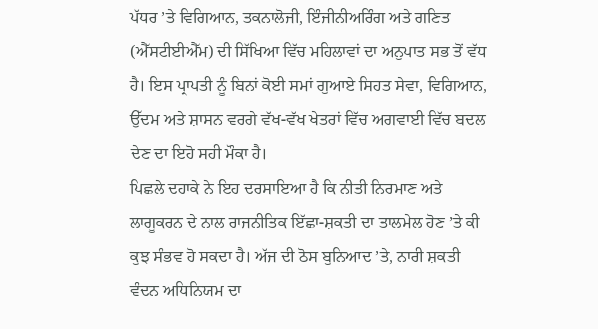ਪੱਧਰ ’ਤੇ ਵਿਗਿਆਨ, ਤਕਨਾਲੋਜੀ, ਇੰਜੀਨੀਅਰਿੰਗ ਅਤੇ ਗਣਿਤ (ਐੱਸਟੀਈਐੱਮ) ਦੀ ਸਿੱਖਿਆ ਵਿੱਚ ਮਹਿਲਾਵਾਂ ਦਾ ਅਨੁਪਾਤ ਸਭ ਤੋਂ ਵੱਧ ਹੈ। ਇਸ ਪ੍ਰਾਪਤੀ ਨੂੰ ਬਿਨਾਂ ਕੋਈ ਸਮਾਂ ਗੁਆਏ ਸਿਹਤ ਸੇਵਾ, ਵਿਗਿਆਨ, ਉੱਦਮ ਅਤੇ ਸ਼ਾਸਨ ਵਰਗੇ ਵੱਖ-ਵੱਖ ਖੇਤਰਾਂ ਵਿੱਚ ਅਗਵਾਈ ਵਿੱਚ ਬਦਲ ਦੇਣ ਦਾ ਇਹੋ ਸਹੀ ਮੌਕਾ ਹੈ।
ਪਿਛਲੇ ਦਹਾਕੇ ਨੇ ਇਹ ਦਰਸਾਇਆ ਹੈ ਕਿ ਨੀਤੀ ਨਿਰਮਾਣ ਅਤੇ ਲਾਗੂਕਰਨ ਦੇ ਨਾਲ ਰਾਜਨੀਤਿਕ ਇੱਛਾ-ਸ਼ਕਤੀ ਦਾ ਤਾਲਮੇਲ ਹੋਣ ’ਤੇ ਕੀ ਕੁਝ ਸੰਭਵ ਹੋ ਸਕਦਾ ਹੈ। ਅੱਜ ਦੀ ਠੋਸ ਬੁਨਿਆਦ ’ਤੇ, ਨਾਰੀ ਸ਼ਕਤੀ ਵੰਦਨ ਅਧਿਨਿਯਮ ਦਾ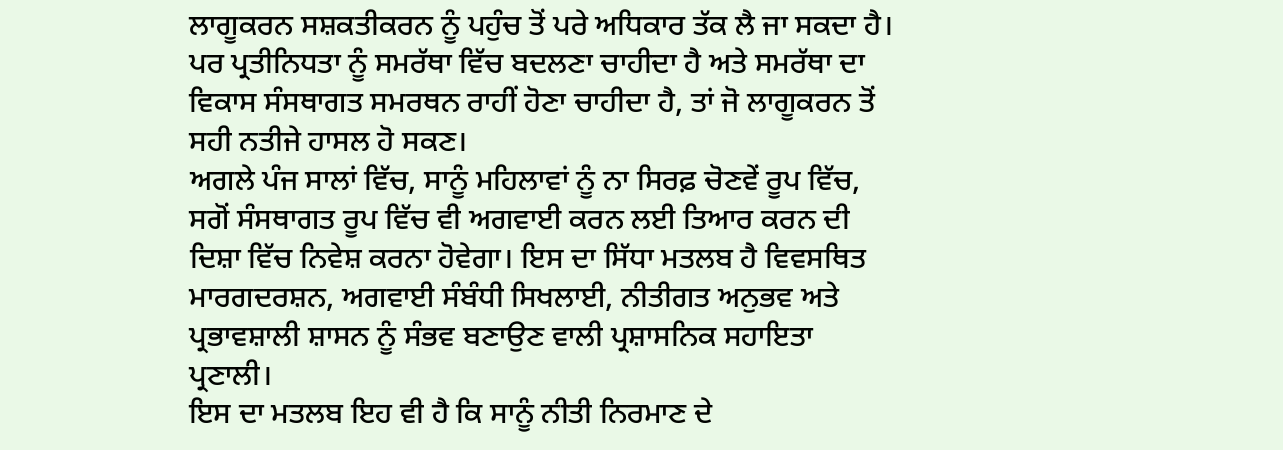ਲਾਗੂਕਰਨ ਸਸ਼ਕਤੀਕਰਨ ਨੂੰ ਪਹੁੰਚ ਤੋਂ ਪਰੇ ਅਧਿਕਾਰ ਤੱਕ ਲੈ ਜਾ ਸਕਦਾ ਹੈ।
ਪਰ ਪ੍ਰਤੀਨਿਧਤਾ ਨੂੰ ਸਮਰੱਥਾ ਵਿੱਚ ਬਦਲਣਾ ਚਾਹੀਦਾ ਹੈ ਅਤੇ ਸਮਰੱਥਾ ਦਾ ਵਿਕਾਸ ਸੰਸਥਾਗਤ ਸਮਰਥਨ ਰਾਹੀਂ ਹੋਣਾ ਚਾਹੀਦਾ ਹੈ, ਤਾਂ ਜੋ ਲਾਗੂਕਰਨ ਤੋਂ ਸਹੀ ਨਤੀਜੇ ਹਾਸਲ ਹੋ ਸਕਣ।
ਅਗਲੇ ਪੰਜ ਸਾਲਾਂ ਵਿੱਚ, ਸਾਨੂੰ ਮਹਿਲਾਵਾਂ ਨੂੰ ਨਾ ਸਿਰਫ਼ ਚੋਣਵੇਂ ਰੂਪ ਵਿੱਚ, ਸਗੋਂ ਸੰਸਥਾਗਤ ਰੂਪ ਵਿੱਚ ਵੀ ਅਗਵਾਈ ਕਰਨ ਲਈ ਤਿਆਰ ਕਰਨ ਦੀ ਦਿਸ਼ਾ ਵਿੱਚ ਨਿਵੇਸ਼ ਕਰਨਾ ਹੋਵੇਗਾ। ਇਸ ਦਾ ਸਿੱਧਾ ਮਤਲਬ ਹੈ ਵਿਵਸਥਿਤ ਮਾਰਗਦਰਸ਼ਨ, ਅਗਵਾਈ ਸੰਬੰਧੀ ਸਿਖਲਾਈ, ਨੀਤੀਗਤ ਅਨੁਭਵ ਅਤੇ ਪ੍ਰਭਾਵਸ਼ਾਲੀ ਸ਼ਾਸਨ ਨੂੰ ਸੰਭਵ ਬਣਾਉਣ ਵਾਲੀ ਪ੍ਰਸ਼ਾਸਨਿਕ ਸਹਾਇਤਾ ਪ੍ਰਣਾਲੀ।
ਇਸ ਦਾ ਮਤਲਬ ਇਹ ਵੀ ਹੈ ਕਿ ਸਾਨੂੰ ਨੀਤੀ ਨਿਰਮਾਣ ਦੇ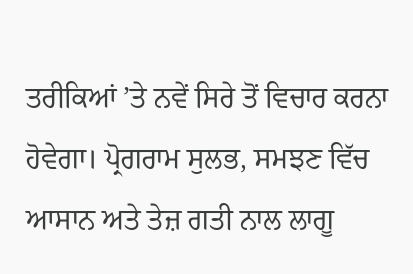ਤਰੀਕਿਆਂ ’ਤੇ ਨਵੇਂ ਸਿਰੇ ਤੋਂ ਵਿਚਾਰ ਕਰਨਾ ਹੋਵੇਗਾ। ਪ੍ਰੋਗਰਾਮ ਸੁਲਭ, ਸਮਝਣ ਵਿੱਚ ਆਸਾਨ ਅਤੇ ਤੇਜ਼ ਗਤੀ ਨਾਲ ਲਾਗੂ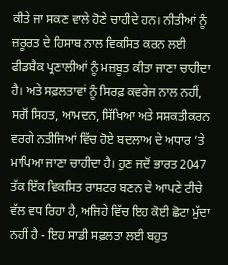ਕੀਤੇ ਜਾ ਸਕਣ ਵਾਲੇ ਹੋਣੇ ਚਾਹੀਦੇ ਹਨ। ਨੀਤੀਆਂ ਨੂੰ ਜ਼ਰੂਰਤ ਦੇ ਹਿਸਾਬ ਨਾਲ ਵਿਕਸਿਤ ਕਰਨ ਲਈ ਫੀਡਬੈਕ ਪ੍ਰਣਾਲੀਆਂ ਨੂੰ ਮਜ਼ਬੂਤ ਕੀਤਾ ਜਾਣਾ ਚਾਹੀਦਾ ਹੈ। ਅਤੇ ਸਫ਼ਲਤਾਵਾਂ ਨੂੰ ਸਿਰਫ਼ ਕਵਰੇਜ ਨਾਲ ਨਹੀਂ, ਸਗੋਂ ਸਿਹਤ, ਆਮਦਨ, ਸਿੱਖਿਆ ਅਤੇ ਸਸ਼ਕਤੀਕਰਨ ਵਰਗੇ ਨਤੀਜਿਆਂ ਵਿੱਚ ਹੋਏ ਬਦਲਾਅ ਦੇ ਅਧਾਰ ’ਤੇ ਮਾਪਿਆ ਜਾਣਾ ਚਾਹੀਦਾ ਹੈ। ਹੁਣ ਜਦੋਂ ਭਾਰਤ 2047 ਤੱਕ ਇੱਕ ਵਿਕਸਿਤ ਰਾਸ਼ਟਰ ਬਣਨ ਦੇ ਆਪਣੇ ਟੀਚੇ ਵੱਲ ਵਧ ਰਿਹਾ ਹੈ, ਅਜਿਹੇ ਵਿੱਚ ਇਹ ਕੋਈ ਛੋਟਾ ਮੁੱਦਾ ਨਹੀਂ ਹੈ - ਇਹ ਸਾਡੀ ਸਫ਼ਲਤਾ ਲਈ ਬਹੁਤ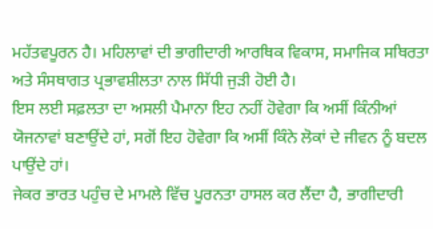ਮਹੱਤਵਪੂਰਨ ਹੈ। ਮਹਿਲਾਵਾਂ ਦੀ ਭਾਗੀਦਾਰੀ ਆਰਥਿਕ ਵਿਕਾਸ, ਸਮਾਜਿਕ ਸਥਿਰਤਾ ਅਤੇ ਸੰਸਥਾਗਤ ਪ੍ਰਭਾਵਸ਼ੀਲਤਾ ਨਾਲ ਸਿੱਧੀ ਜੁੜੀ ਹੋਈ ਹੈ।
ਇਸ ਲਈ ਸਫ਼ਲਤਾ ਦਾ ਅਸਲੀ ਪੈਮਾਨਾ ਇਹ ਨਹੀਂ ਹੋਵੇਗਾ ਕਿ ਅਸੀਂ ਕਿੰਨੀਆਂ ਯੋਜਨਾਵਾਂ ਬਣਾਉਂਦੇ ਹਾਂ, ਸਗੋਂ ਇਹ ਹੋਵੇਗਾ ਕਿ ਅਸੀਂ ਕਿੰਨੇ ਲੋਕਾਂ ਦੇ ਜੀਵਨ ਨੂੰ ਬਦਲ ਪਾਉਂਦੇ ਹਾਂ।
ਜੇਕਰ ਭਾਰਤ ਪਹੁੰਚ ਦੇ ਮਾਮਲੇ ਵਿੱਚ ਪੂਰਨਤਾ ਹਾਸਲ ਕਰ ਲੈਂਦਾ ਹੈ, ਭਾਗੀਦਾਰੀ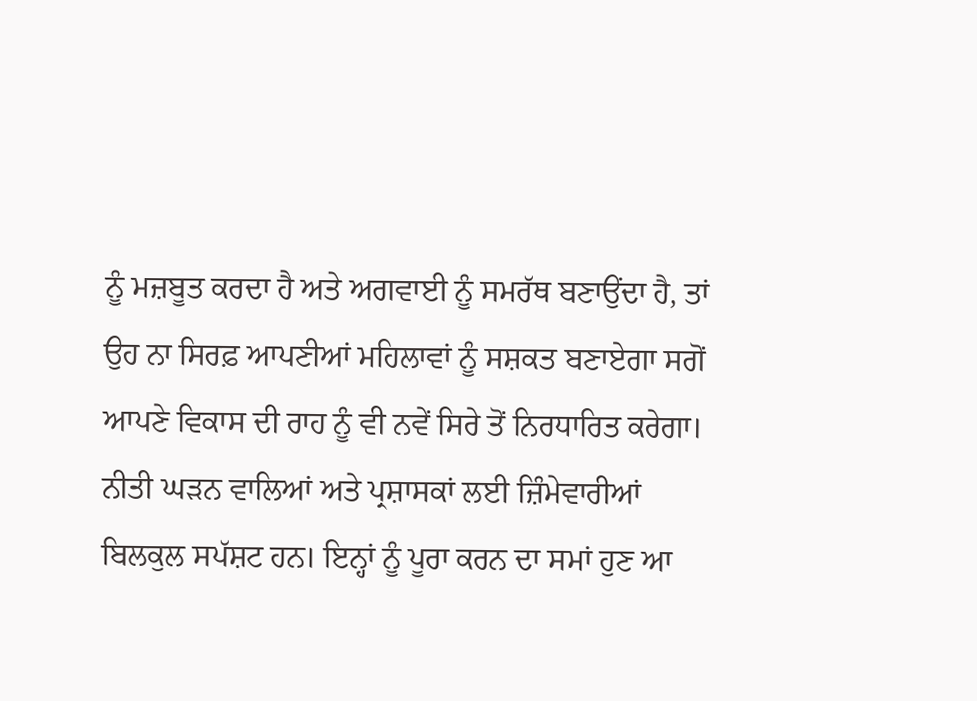ਨੂੰ ਮਜ਼ਬੂਤ ਕਰਦਾ ਹੈ ਅਤੇ ਅਗਵਾਈ ਨੂੰ ਸਮਰੱਥ ਬਣਾਉਂਦਾ ਹੈ, ਤਾਂ ਉਹ ਨਾ ਸਿਰਫ਼ ਆਪਣੀਆਂ ਮਹਿਲਾਵਾਂ ਨੂੰ ਸਸ਼ਕਤ ਬਣਾਏਗਾ ਸਗੋਂ ਆਪਣੇ ਵਿਕਾਸ ਦੀ ਰਾਹ ਨੂੰ ਵੀ ਨਵੇਂ ਸਿਰੇ ਤੋਂ ਨਿਰਧਾਰਿਤ ਕਰੇਗਾ।
ਨੀਤੀ ਘੜਨ ਵਾਲਿਆਂ ਅਤੇ ਪ੍ਰਸ਼ਾਸਕਾਂ ਲਈ ਜ਼ਿੰਮੇਵਾਰੀਆਂ ਬਿਲਕੁਲ ਸਪੱਸ਼ਟ ਹਨ। ਇਨ੍ਹਾਂ ਨੂੰ ਪੂਰਾ ਕਰਨ ਦਾ ਸਮਾਂ ਹੁਣ ਆ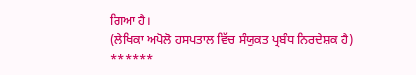ਗਿਆ ਹੈ।
(ਲੇਖਿਕਾ ਅਪੋਲੋ ਹਸਪਤਾਲ ਵਿੱਚ ਸੰਯੁਕਤ ਪ੍ਰਬੰਧ ਨਿਰਦੇਸ਼ਕ ਹੈ)
******